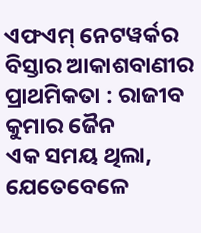ଏଫଏମ୍ ନେଟୱର୍କର ବିସ୍ତାର ଆକାଶବାଣୀର ପ୍ରାଥମିକତା : ରାଜୀବ କୁମାର ଜୈନ
ଏକ ସମୟ ଥିଲା, ଯେତେବେଳେ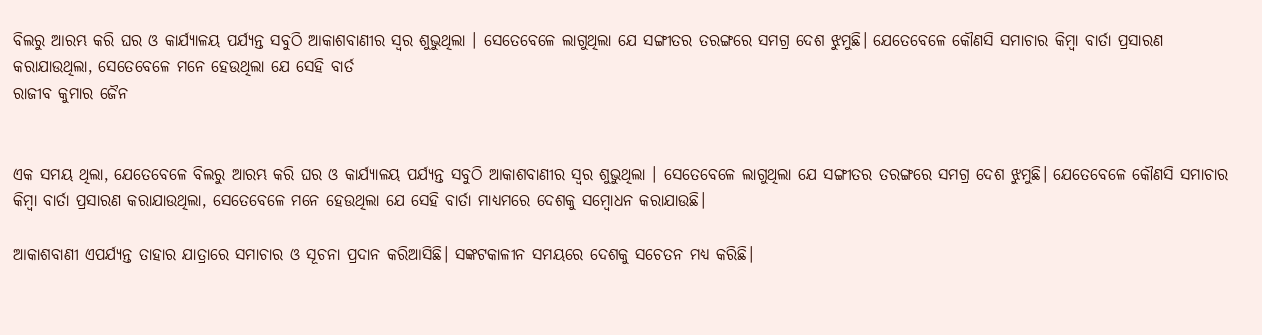ବିଲରୁ ଆରମ୍ଭ କରି ଘର ଓ କାର୍ଯ୍ୟାଳୟ ପର୍ଯ୍ୟନ୍ତ ସବୁଠି ଆକାଶବାଣୀର ସ୍ୱର ଶୁଭୁଥିଲା । ସେତେବେଳେ ଲାଗୁଥିଲା ଯେ ସଙ୍ଗୀତର ତରଙ୍ଗରେ ସମଗ୍ର ଦେଶ ଝୁମୁଛି। ଯେତେବେଳେ କୌଣସି ସମାଚାର କିମ୍ବା ବାର୍ତା ପ୍ରସାରଣ କରାଯାଉଥିଲା, ସେତେବେଳେ ମନେ ହେଉଥିଲା ଯେ ସେହି ବାର୍ତ
ରାଜୀବ କୁମାର ଜୈନ


ଏକ ସମୟ ଥିଲା, ଯେତେବେଳେ ବିଲରୁ ଆରମ୍ଭ କରି ଘର ଓ କାର୍ଯ୍ୟାଳୟ ପର୍ଯ୍ୟନ୍ତ ସବୁଠି ଆକାଶବାଣୀର ସ୍ୱର ଶୁଭୁଥିଲା । ସେତେବେଳେ ଲାଗୁଥିଲା ଯେ ସଙ୍ଗୀତର ତରଙ୍ଗରେ ସମଗ୍ର ଦେଶ ଝୁମୁଛି। ଯେତେବେଳେ କୌଣସି ସମାଚାର କିମ୍ବା ବାର୍ତା ପ୍ରସାରଣ କରାଯାଉଥିଲା, ସେତେବେଳେ ମନେ ହେଉଥିଲା ଯେ ସେହି ବାର୍ତା ମାଧ୍ୟମରେ ଦେଶକୁ ସମ୍ବୋଧନ କରାଯାଉଛି।

ଆକାଶବାଣୀ ଏପର୍ଯ୍ୟନ୍ତ ତାହାର ଯାତ୍ରାରେ ସମାଚାର ଓ ସୂଚନା ପ୍ରଦାନ କରିଆସିଛି। ସଙ୍କଟକାଳୀନ ସମୟରେ ଦେଶକୁ ସଚେତନ ମଧ୍ୟ କରିଛି।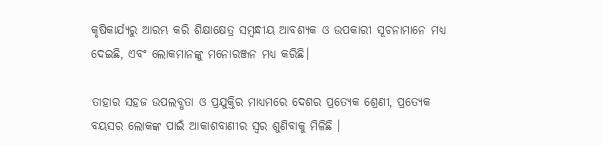କୃଷିକାର୍ଯ୍ୟରୁ ଆରମ୍ଭ କରି ଶିକ୍ଷାକ୍ଷେତ୍ର ସମ୍ବନ୍ଧୀୟ ଆବଶ୍ୟକ ଓ ଉପକାରୀ ସୂଚନାମାନେ ମଧ୍ୟ ଦେଇଛି, ଏବଂ ଲୋକମାନଙ୍କୁ ମନୋରଞ୍ଜନ ମଧ୍ୟ କରିଛି।

ତାହାର ସହଜ ଉପଲବ୍ଧତା ଓ ପ୍ରଯୁକ୍ତିର ମାଧ୍ୟମରେ ଦେଶର ପ୍ରତ୍ୟେକ ଶ୍ରେଣୀ, ପ୍ରତ୍ୟେକ ବୟସର ଲୋକଙ୍କ ପାଇଁ ଆକାଶବାଣୀର ସ୍ୱର ଶୁଣିବାକୁ ମିଳିଛି ।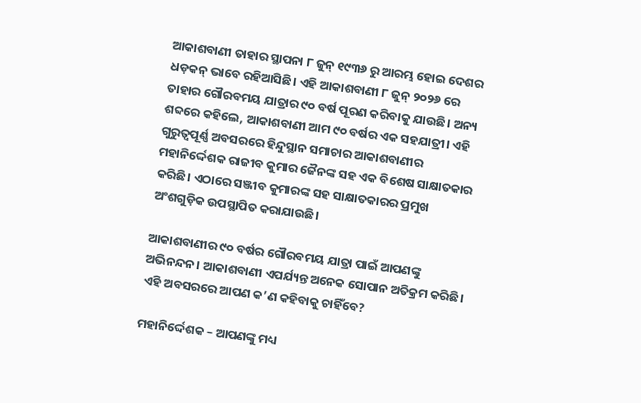ଆକାଶବାଣୀ ତାହାର ସ୍ଥାପନା ୮ ଜୁନ୍ ୧୯୩୬ ରୁ ଆରମ୍ଭ ହୋଇ ଦେଶର ଧଡ଼କନ୍ ଭାବେ ରହିଆସିଛି। ଏହି ଆକାଶବାଣୀ ୮ ଜୁନ୍ ୨୦୨୬ ରେ ତାହାର ଗୌରବମୟ ଯାତ୍ରାର ୯୦ ବର୍ଷ ପୂରଣ କରିବାକୁ ଯାଉଛି। ଅନ୍ୟ ଶବ୍ଦରେ କହିଲେ, ଆକାଶବାଣୀ ଆମ ୯୦ ବର୍ଷର ଏକ ସହଯାତ୍ରୀ। ଏହି ଗୁରୁତ୍ୱପୂର୍ଣ୍ଣ ଅବସରରେ ହିନ୍ଦୁସ୍ଥାନ ସମାଚାର ଆକାଶବାଣୀର ମହାନିର୍ଦ୍ଦେଶକ ରାଜୀବ କୁମାର ଜୈନଙ୍କ ସହ ଏକ ବିଶେଷ ସାକ୍ଷାତକାର କରିଛି। ଏଠାରେ ସଞ୍ଜୀବ କୁମାରଙ୍କ ସହ ସାକ୍ଷାତକାରର ପ୍ରମୁଖ ଅଂଶଗୁଡ଼ିକ ଉପସ୍ଥାପିତ କରାଯାଉଛି।

ଆକାଶବାଣୀର ୯୦ ବର୍ଷର ଗୌରବମୟ ଯାତ୍ରା ପାଇଁ ଆପଣଙ୍କୁ ଅଭିନନ୍ଦନ। ଆକାଶବାଣୀ ଏପର୍ଯ୍ୟନ୍ତ ଅନେକ ସୋପାନ ଅତିକ୍ରମ କରିଛି। ଏହି ଅବସରରେ ଆପଣ କ’ଣ କହିବାକୁ ଚାହିଁବେ?

ମହାନିର୍ଦ୍ଦେଶକ – ଆପଣଙ୍କୁ ମଧ୍ୟ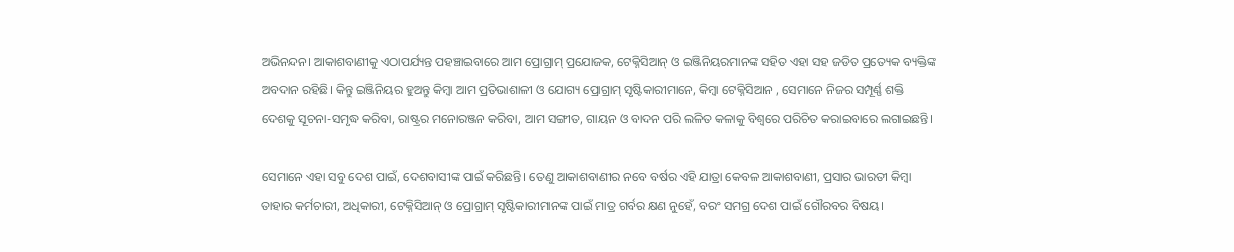ଅଭିନନ୍ଦନ। ଆକାଶବାଣୀକୁ ଏଠାପର୍ଯ୍ୟନ୍ତ ପହଞ୍ଚାଇବାରେ ଆମ ପ୍ରୋଗ୍ରାମ୍ ପ୍ରଯୋଜକ, ଟେକ୍ନିସିଆନ୍ ଓ ଇଞ୍ଜିନିୟରମାନଙ୍କ ସହିତ ଏହା ସହ ଜଡିତ ପ୍ରତ୍ୟେକ ବ୍ୟକ୍ତିଙ୍କ ଅବଦାନ ରହିଛି। କିନ୍ତୁ ଇଞ୍ଜିନିୟର ହୁଅନ୍ତୁ କିମ୍ବା ଆମ ପ୍ରତିଭାଶାଳୀ ଓ ଯୋଗ୍ୟ ପ୍ରୋଗ୍ରାମ୍ ସୃଷ୍ଟିକାରୀମାନେ, କିମ୍ବା ଟେକ୍ନିସିଆନ , ସେମାନେ ନିଜର ସମ୍ପୂର୍ଣ୍ଣ ଶକ୍ତି ଦେଶକୁ ସୂଚନା-ସମୃଦ୍ଧ କରିବା, ରାଷ୍ଟ୍ରର ମନୋରଞ୍ଜନ କରିବା, ଆମ ସଙ୍ଗୀତ, ଗାୟନ ଓ ବାଦନ ପରି ଲଳିତ କଳାକୁ ବିଶ୍ୱରେ ପରିଚିତ କରାଇବାରେ ଲଗାଇଛନ୍ତି।

ସେମାନେ ଏହା ସବୁ ଦେଶ ପାଇଁ, ଦେଶବାସୀଙ୍କ ପାଇଁ କରିଛନ୍ତି। ତେଣୁ ଆକାଶବାଣୀର ନବେ ବର୍ଷର ଏହି ଯାତ୍ରା କେବଳ ଆକାଶବାଣୀ, ପ୍ରସାର ଭାରତୀ କିମ୍ବା ତାହାର କର୍ମଚାରୀ, ଅଧିକାରୀ, ଟେକ୍ନିସିଆନ୍ ଓ ପ୍ରୋଗ୍ରାମ୍ ସୃଷ୍ଟିକାରୀମାନଙ୍କ ପାଇଁ ମାତ୍ର ଗର୍ବର କ୍ଷଣ ନୁହେଁ, ବରଂ ସମଗ୍ର ଦେଶ ପାଇଁ ଗୌରବର ବିଷୟ।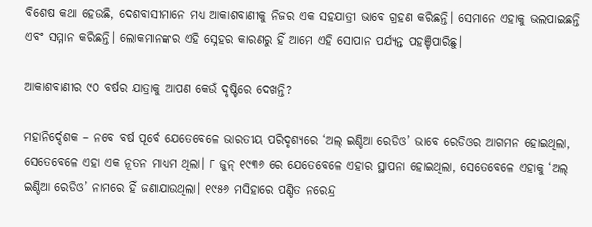ବିଶେଷ କଥା ହେଉଛି, ଦେଶବାସୀମାନେ ମଧ୍ୟ ଆକାଶବାଣୀକୁ ନିଜର ଏକ ସହଯାତ୍ରୀ ଭାବେ ଗ୍ରହଣ କରିଛନ୍ତି। ସେମାନେ ଏହାକୁ ଭଲପାଇଛନ୍ତି ଏବଂ ସମ୍ମାନ କରିଛନ୍ତି। ଲୋକମାନଙ୍କର ଏହି ସ୍ନେହର କାରଣରୁ ହିଁ ଆମେ ଏହି ସୋପାନ ପର୍ଯ୍ୟନ୍ତ ପହଞ୍ଚିପାରିଛୁ।

ଆକାଶବାଣୀର ୯୦ ବର୍ଷର ଯାତ୍ରାକୁ ଆପଣ କେଉଁ ଦୃଷ୍ଟିରେ ଦେଖନ୍ତି?

ମହାନିର୍ଦ୍ଦେଶକ – ନବେ ବର୍ଷ ପୂର୍ବେ ଯେତେବେଳେ ଭାରତୀୟ ପରିଦୃଶ୍ୟରେ ‘ଅଲ୍ ଇଣ୍ଡିଆ ରେଡିଓ’ ଭାବେ ରେଡିଓର ଆଗମନ ହୋଇଥିଲା, ସେତେବେଳେ ଏହା ଏକ ନୂତନ ମାଧ୍ୟମ ଥିଲା। ୮ ଜୁନ୍ ୧୯୩୬ ରେ ଯେତେବେଳେ ଏହାର ସ୍ଥାପନା ହୋଇଥିଲା, ସେତେବେଳେ ଏହାକୁ ‘ଅଲ୍ ଇଣ୍ଡିଆ ରେଡିଓ’ ନାମରେ ହିଁ ଜଣାଯାଉଥିଲା। ୧୯୫୬ ମସିହାରେ ପଣ୍ଡିତ ନରେନ୍ଦ୍ର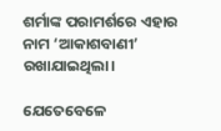ଶର୍ମାଙ୍କ ପରାମର୍ଶରେ ଏହାର ନାମ ‘ଆକାଶବାଣୀ’ ରଖାଯାଇଥିଲା।

ଯେତେବେଳେ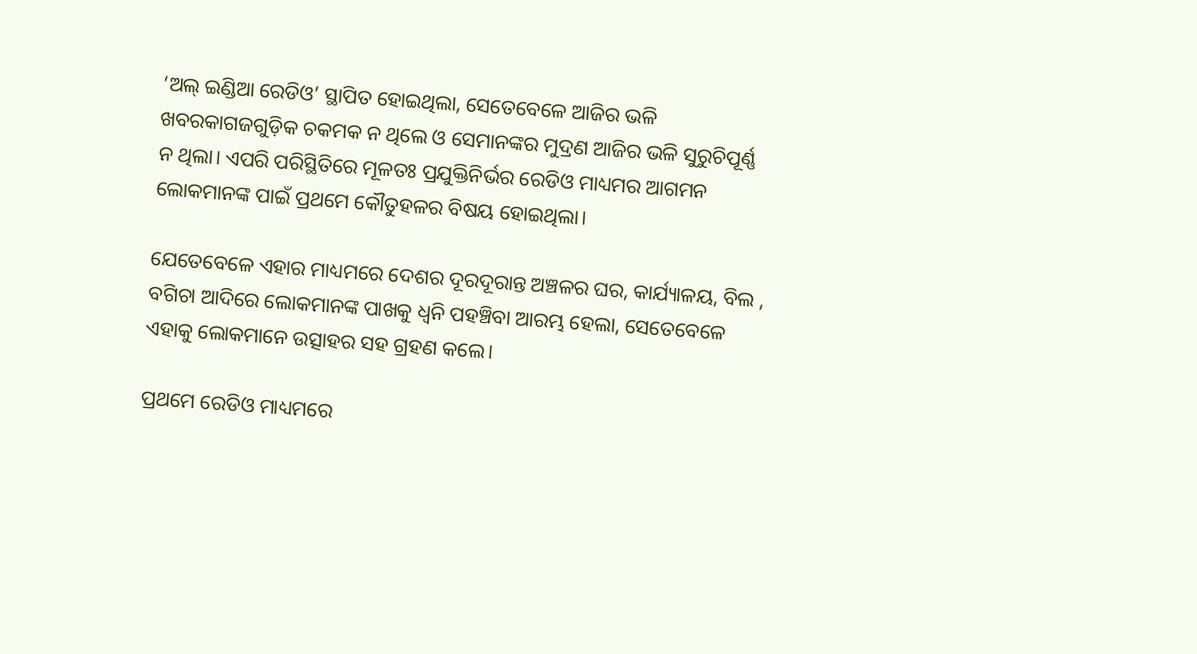‘ଅଲ୍ ଇଣ୍ଡିଆ ରେଡିଓ’ ସ୍ଥାପିତ ହୋଇଥିଲା, ସେତେବେଳେ ଆଜିର ଭଳି ଖବରକାଗଜଗୁଡ଼ିକ ଚକମକ ନ ଥିଲେ ଓ ସେମାନଙ୍କର ମୁଦ୍ରଣ ଆଜିର ଭଳି ସୁରୁଚିପୂର୍ଣ୍ଣ ନ ଥିଲା। ଏପରି ପରିସ୍ଥିତିରେ ମୂଳତଃ ପ୍ରଯୁକ୍ତିନିର୍ଭର ରେଡିଓ ମାଧ୍ୟମର ଆଗମନ ଲୋକମାନଙ୍କ ପାଇଁ ପ୍ରଥମେ କୌତୁହଳର ବିଷୟ ହୋଇଥିଲା।

ଯେତେବେଳେ ଏହାର ମାଧ୍ୟମରେ ଦେଶର ଦୂରଦୂରାନ୍ତ ଅଞ୍ଚଳର ଘର, କାର୍ଯ୍ୟାଳୟ, ବିଲ , ବଗିଚା ଆଦିରେ ଲୋକମାନଙ୍କ ପାଖକୁ ଧ୍ୱନି ପହଞ୍ଚିବା ଆରମ୍ଭ ହେଲା, ସେତେବେଳେ ଏହାକୁ ଲୋକମାନେ ଉତ୍ସାହର ସହ ଗ୍ରହଣ କଲେ।

ପ୍ରଥମେ ରେଡିଓ ମାଧ୍ୟମରେ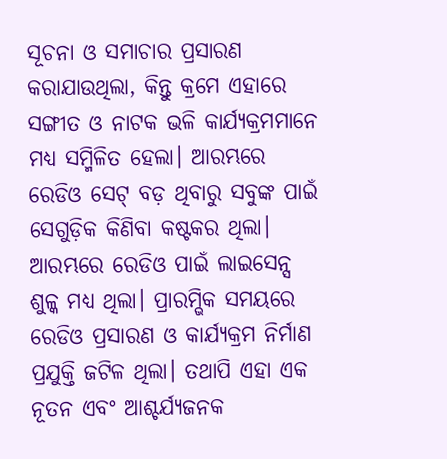ସୂଚନା ଓ ସମାଚାର ପ୍ରସାରଣ କରାଯାଉଥିଲା, କିନ୍ତୁ କ୍ରମେ ଏହାରେ ସଙ୍ଗୀତ ଓ ନାଟକ ଭଳି କାର୍ଯ୍ୟକ୍ରମମାନେ ମଧ୍ୟ ସମ୍ମିଳିତ ହେଲା। ଆରମ୍ଭରେ ରେଡିଓ ସେଟ୍ ବଡ଼ ଥିବାରୁ ସବୁଙ୍କ ପାଇଁ ସେଗୁଡ଼ିକ କିଣିବା କଷ୍ଟକର ଥିଲା। ଆରମ୍ଭରେ ରେଡିଓ ପାଇଁ ଲାଇସେନ୍ସ ଶୁଳ୍କ ମଧ୍ୟ ଥିଲା। ପ୍ରାରମ୍ଭିକ ସମୟରେ ରେଡିଓ ପ୍ରସାରଣ ଓ କାର୍ଯ୍ୟକ୍ରମ ନିର୍ମାଣ ପ୍ରଯୁକ୍ତି ଜଟିଳ ଥିଲା। ତଥାପି ଏହା ଏକ ନୂତନ ଏବଂ ଆଶ୍ଚର୍ଯ୍ୟଜନକ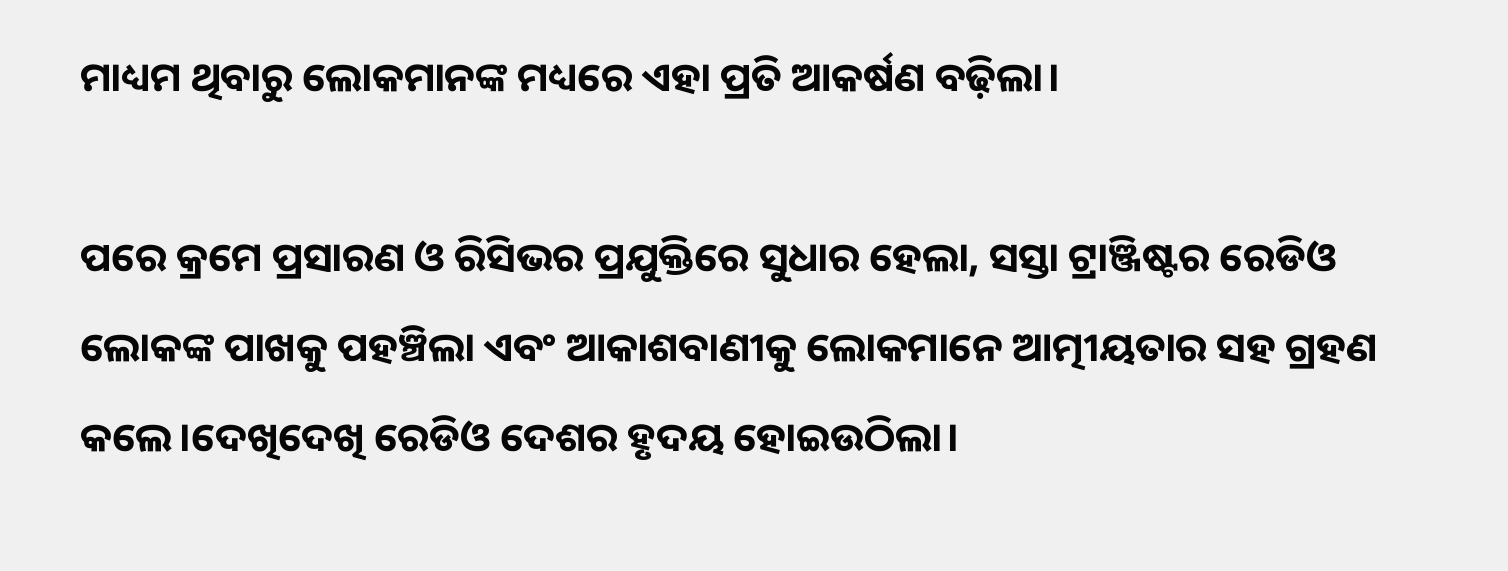ମାଧ୍ୟମ ଥିବାରୁ ଲୋକମାନଙ୍କ ମଧ୍ୟରେ ଏହା ପ୍ରତି ଆକର୍ଷଣ ବଢ଼ିଲା।

ପରେ କ୍ରମେ ପ୍ରସାରଣ ଓ ରିସିଭର ପ୍ରଯୁକ୍ତିରେ ସୁଧାର ହେଲା, ସସ୍ତା ଟ୍ରାଞ୍ଜିଷ୍ଟର ରେଡିଓ ଲୋକଙ୍କ ପାଖକୁ ପହଞ୍ଚିଲା ଏବଂ ଆକାଶବାଣୀକୁ ଲୋକମାନେ ଆତ୍ମୀୟତାର ସହ ଗ୍ରହଣ କଲେ।ଦେଖିଦେଖି ରେଡିଓ ଦେଶର ହୃଦୟ ହୋଇଉଠିଲା।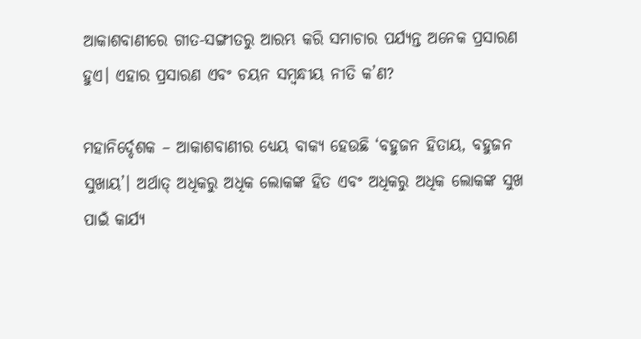ଆକାଶବାଣୀରେ ଗୀତ-ସଙ୍ଗୀତରୁ ଆରମ୍ଭ କରି ସମାଚାର ପର୍ଯ୍ୟନ୍ତ ଅନେକ ପ୍ରସାରଣ ହୁଏ। ଏହାର ପ୍ରସାରଣ ଏବଂ ଚୟନ ସମ୍ବନ୍ଧୀୟ ନୀତି କ’ଣ?

ମହାନିର୍ଦ୍ଦେଶକ – ଆକାଶବାଣୀର ଧ୍ୟେୟ ବାକ୍ୟ ହେଉଛି ‘ବହୁଜନ ହିତାୟ, ବହୁଜନ ସୁଖାୟ’। ଅର୍ଥାତ୍ ଅଧିକରୁ ଅଧିକ ଲୋକଙ୍କ ହିତ ଏବଂ ଅଧିକରୁ ଅଧିକ ଲୋକଙ୍କ ସୁଖ ପାଇଁ କାର୍ଯ୍ୟ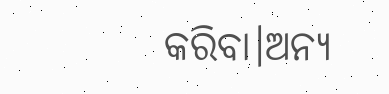କରିବା।ଅନ୍ୟ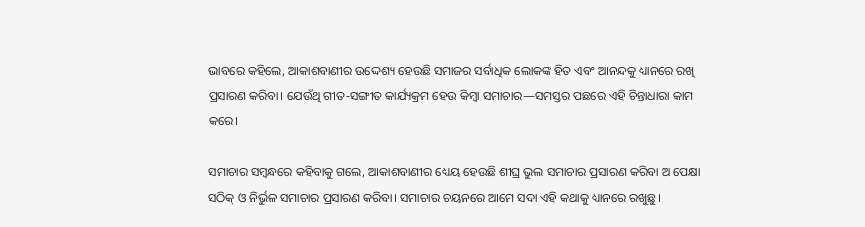ଭାବରେ କହିଲେ, ଆକାଶବାଣୀର ଉଦ୍ଦେଶ୍ୟ ହେଉଛି ସମାଜର ସର୍ବାଧିକ ଲୋକଙ୍କ ହିତ ଏବଂ ଆନନ୍ଦକୁ ଧ୍ୟାନରେ ରଖି ପ୍ରସାରଣ କରିବା। ଯେଉଁଥି ଗୀତ-ସଙ୍ଗୀତ କାର୍ଯ୍ୟକ୍ରମ ହେଉ କିମ୍ବା ସମାଚାର—ସମସ୍ତର ପଛରେ ଏହି ଚିନ୍ତାଧାରା କାମ କରେ।

ସମାଚାର ସମ୍ବନ୍ଧରେ କହିବାକୁ ଗଲେ, ଆକାଶବାଣୀର ଧ୍ୟେୟ ହେଉଛି ଶୀଘ୍ର ଭୁଲ ସମାଚାର ପ୍ରସାରଣ କରିବା ଅ ପେକ୍ଷା ସଠିକ୍ ଓ ନିର୍ଭୁଳ ସମାଚାର ପ୍ରସାରଣ କରିବା। ସମାଚାର ଚୟନରେ ଆମେ ସଦା ଏହି କଥାକୁ ଧ୍ୟାନରେ ରଖୁଛୁ।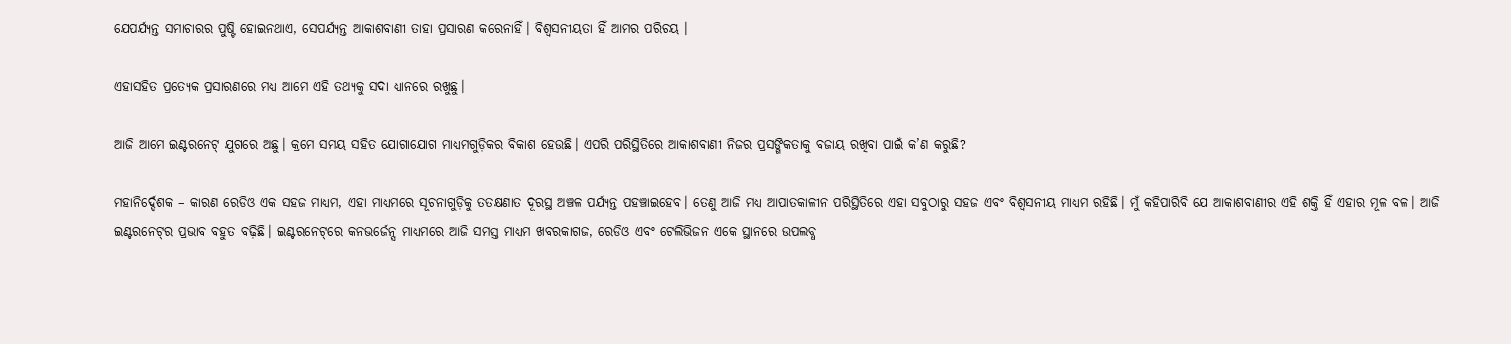ଯେପର୍ଯ୍ୟନ୍ତ ସମାଚାରର ପୁଷ୍ଟି ହୋଇନଥାଏ, ସେପର୍ଯ୍ୟନ୍ତ ଆକାଶବାଣୀ ତାହା ପ୍ରସାରଣ କରେନାହିଁ। ବିଶ୍ୱସନୀୟତା ହିଁ ଆମର ପରିଚୟ ।

ଏହାସହିତ ପ୍ରତ୍ୟେକ ପ୍ରସାରଣରେ ମଧ୍ୟ ଆମେ ଏହି ତଥ୍ୟକୁ ସଦା ଧ୍ୟାନରେ ରଖୁଛୁ।

ଆଜି ଆମେ ଇଣ୍ଟରନେଟ୍ ଯୁଗରେ ଅଛୁ। କ୍ରମେ ସମୟ ସହିତ ଯୋଗାଯୋଗ ମାଧ୍ୟମଗୁଡ଼ିକର ବିକାଶ ହେଉଛି। ଏପରି ପରିସ୍ଥିତିରେ ଆକାଶବାଣୀ ନିଜର ପ୍ରସଙ୍ଗିକତାକୁ ବଜାୟ ରଖିବା ପାଇଁ କ’ଣ କରୁଛି?

ମହାନିର୍ଦ୍ଦେଶକ – କାରଣ ରେଡିଓ ଏକ ସହଜ ମାଧ୍ୟମ, ଏହା ମାଧ୍ୟମରେ ସୂଚନାଗୁଡ଼ିକୁ ତତକ୍ଷଣାତ ଦୂରସ୍ଥ ଅଞ୍ଚଳ ପର୍ଯ୍ୟନ୍ତ ପହଞ୍ଚାଇହେବ। ତେଣୁ ଆଜି ମଧ୍ୟ ଆପାତକାଳୀନ ପରିସ୍ଥିତିରେ ଏହା ସବୁଠାରୁ ସହଜ ଏବଂ ବିଶ୍ୱସନୀୟ ମାଧ୍ୟମ ରହିଛି। ମୁଁ କହିପାରିବି ଯେ ଆକାଶବାଣୀର ଏହି ଶକ୍ତି ହିଁ ଏହାର ମୂଳ ବଳ। ଆଜି ଇଣ୍ଟରନେଟ୍‌ର ପ୍ରଭାବ ବହୁତ ବଢ଼ିଛି। ଇଣ୍ଟରନେଟ୍‌ରେ କନଭର୍ଜେନ୍ସ ମାଧ୍ୟମରେ ଆଜି ସମସ୍ତ ମାଧ୍ୟମ ଖବରକାଗଜ, ରେଡିଓ ଏବଂ ଟେଲିଭିଜନ ଏକେ ସ୍ଥାନରେ ଉପଲବ୍ଧ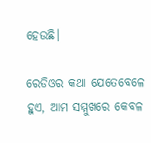ହେଉଛି।

ରେଡିଓର କଥା ଯେତେବେଳେ ହୁଏ, ଆମ ସମ୍ମୁଖରେ କେବଳ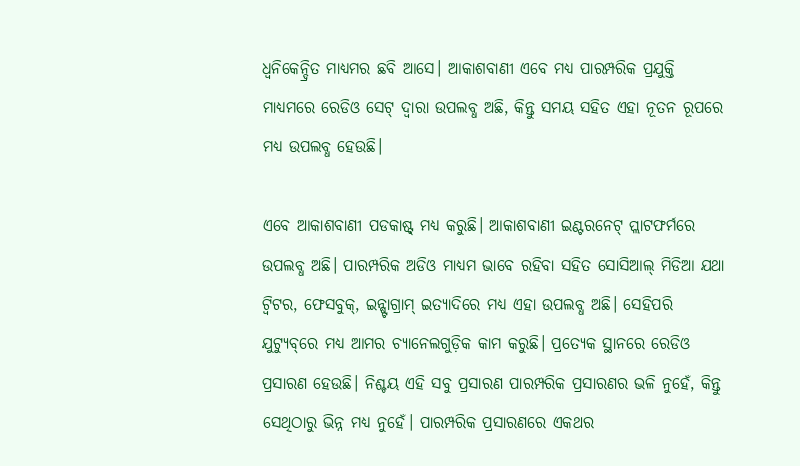ଧ୍ୱନିକେନ୍ଦ୍ରିତ ମାଧ୍ୟମର ଛବି ଆସେ। ଆକାଶବାଣୀ ଏବେ ମଧ୍ୟ ପାରମ୍ପରିକ ପ୍ରଯୁକ୍ତି ମାଧ୍ୟମରେ ରେଡିଓ ସେଟ୍‌ ଦ୍ୱାରା ଉପଲବ୍ଧ ଅଛି, କିନ୍ତୁ ସମୟ ସହିତ ଏହା ନୂତନ ରୂପରେ ମଧ୍ୟ ଉପଲବ୍ଧ ହେଉଛି।

ଏବେ ଆକାଶବାଣୀ ପଡକାଷ୍ଟ୍ ମଧ୍ୟ କରୁଛି। ଆକାଶବାଣୀ ଇଣ୍ଟରନେଟ୍ ପ୍ଲାଟଫର୍ମରେ ଉପଲବ୍ଧ ଅଛି। ପାରମ୍ପରିକ ଅଡିଓ ମାଧ୍ୟମ ଭାବେ ରହିବା ସହିତ ସୋସିଆଲ୍ ମିଡିଆ ଯଥା ଟ୍ୱିଟର, ଫେସବୁକ୍, ଇନ୍ଷ୍ଟାଗ୍ରାମ୍ ଇତ୍ୟାଦିରେ ମଧ୍ୟ ଏହା ଉପଲବ୍ଧ ଅଛି। ସେହିପରି ଯୁଟ୍ୟୁବ୍‌ରେ ମଧ୍ୟ ଆମର ଚ୍ୟାନେଲଗୁଡ଼ିକ କାମ କରୁଛି। ପ୍ରତ୍ୟେକ ସ୍ଥାନରେ ରେଡିଓ ପ୍ରସାରଣ ହେଉଛି। ନିଶ୍ଚୟ ଏହି ସବୁ ପ୍ରସାରଣ ପାରମ୍ପରିକ ପ୍ରସାରଣର ଭଳି ନୁହେଁ, କିନ୍ତୁ ସେଥିଠାରୁ ଭିନ୍ନ ମଧ୍ୟ ନୁହେଁ। ପାରମ୍ପରିକ ପ୍ରସାରଣରେ ଏକଥର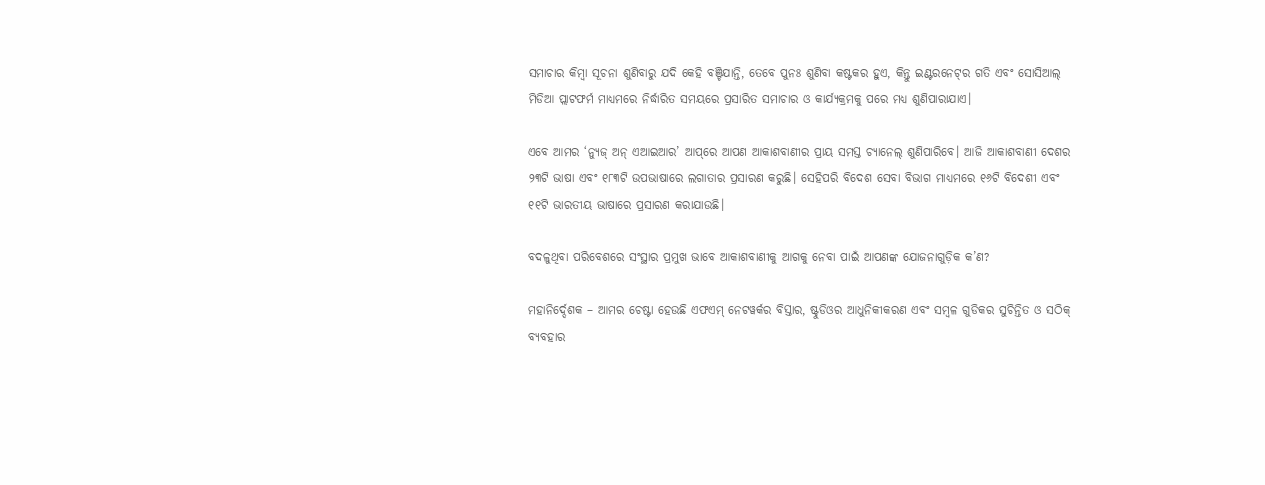ସମାଚାର କିମ୍ବା ସୂଚନା ଶୁଣିବାରୁ ଯଦି କେହି ବଞ୍ଚିଯାନ୍ତି, ତେବେ ପୁନଃ ଶୁଣିବା କଷ୍ଟକର ହୁଏ, କିନ୍ତୁ ଇଣ୍ଟରନେଟ୍‌ର ଗତି ଏବଂ ସୋସିଆଲ୍ ମିଡିଆ ପ୍ଲାଟଫର୍ମ ମାଧ୍ୟମରେ ନିର୍ଦ୍ଧାରିତ ସମୟରେ ପ୍ରସାରିତ ସମାଚାର ଓ କାର୍ଯ୍ୟକ୍ରମକୁ ପରେ ମଧ୍ୟ ଶୁଣିପାରାଯାଏ।

ଏବେ ଆମର ‘ନ୍ୟୁଜ୍ ଅନ୍ ଏଆଇଆର’ ଆପ୍‌ରେ ଆପଣ ଆକାଶବାଣୀର ପ୍ରାୟ ସମସ୍ତ ଚ୍ୟାନେଲ୍ ଶୁଣିପାରିବେ। ଆଜି ଆକାଶବାଣୀ ଦେଶର ୨୩ଟି ଭାଷା ଏବଂ ୧୮୩ଟି ଉପଭାଷାରେ ଲଗାତାର ପ୍ରସାରଣ କରୁଛି। ସେହିପରି ବିଦେଶ ସେବା ବିଭାଗ ମାଧ୍ୟମରେ ୧୬ଟି ବିଦେଶୀ ଏବଂ ୧୧ଟି ଭାରତୀୟ ଭାଷାରେ ପ୍ରସାରଣ କରାଯାଉଛି।

ବଦଳୁଥିବା ପରିବେଶରେ ସଂସ୍ଥାର ପ୍ରମୁଖ ଭାବେ ଆକାଶବାଣୀକୁ ଆଗକୁ ନେବା ପାଇଁ ଆପଣଙ୍କ ଯୋଜନାଗୁଡ଼ିକ କ’ଣ?

ମହାନିର୍ଦ୍ଦେଶକ – ଆମର ଚେଷ୍ଟା ହେଉଛି ଏଫଏମ୍ ନେଟୱର୍କର ବିସ୍ତାର, ଷ୍ଟୁଡିଓର ଆଧୁନିକୀକରଣ ଏବଂ ସମ୍ବଳ ଗୁଡିକର ସୁଚିନ୍ତିତ ଓ ସଠିକ୍ ବ୍ୟବହାର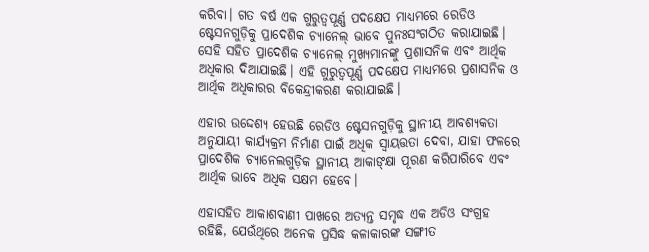କରିବା। ଗତ ବର୍ଷ ଏକ ଗୁରୁତ୍ୱପୂର୍ଣ୍ଣ ପଦକ୍ଷେପ ମାଧ୍ୟମରେ ରେଡିଓ ଷ୍ଟେସନଗୁଡ଼ିକୁ ପ୍ରାଦେଶିକ ଚ୍ୟାନେଲ୍ ଭାବେ ପୁନଃସଂଗଠିତ କରାଯାଇଛି। ସେହି ସହିତ ପ୍ରାଦେଶିକ ଚ୍ୟାନେଲ୍ ମୁଖ୍ୟମାନଙ୍କୁ ପ୍ରଶାସନିକ ଏବଂ ଆର୍ଥିକ ଅଧିକାର ଦିଆଯାଇଛି। ଏହି ଗୁରୁତ୍ୱପୂର୍ଣ୍ଣ ପଦକ୍ଷେପ ମାଧ୍ୟମରେ ପ୍ରଶାସନିକ ଓ ଆର୍ଥିକ ଅଧିକାରର ବିକେନ୍ଦ୍ରୀକରଣ କରାଯାଇଛି।

ଏହାର ଉଦ୍ଦେଶ୍ୟ ହେଉଛି ରେଡିଓ ଷ୍ଟେସନଗୁଡ଼ିକୁ ସ୍ଥାନୀୟ ଆବଶ୍ୟକତା ଅନୁଯାୟୀ କାର୍ଯ୍ୟକ୍ରମ ନିର୍ମାଣ ପାଇଁ ଅଧିକ ସ୍ୱାୟତ୍ତତା ଦେବା, ଯାହା ଫଳରେ ପ୍ରାଦେଶିକ ଚ୍ୟାନେଲଗୁଡ଼ିକ ସ୍ଥାନୀୟ ଆକାଙ୍କ୍ଷା ପୂରଣ କରିପାରିବେ ଏବଂ ଆର୍ଥିକ ଭାବେ ଅଧିକ ସକ୍ଷମ ହେବେ।

ଏହାସହିତ ଆକାଶବାଣୀ ପାଖରେ ଅତ୍ୟନ୍ତ ସମୃଦ୍ଧ ଏକ ଅଡିଓ ସଂଗ୍ରହ ରହିଛି, ଯେଉଁଥିରେ ଅନେକ ପ୍ରସିଦ୍ଧ କଳାକାରଙ୍କ ସଙ୍ଗୀତ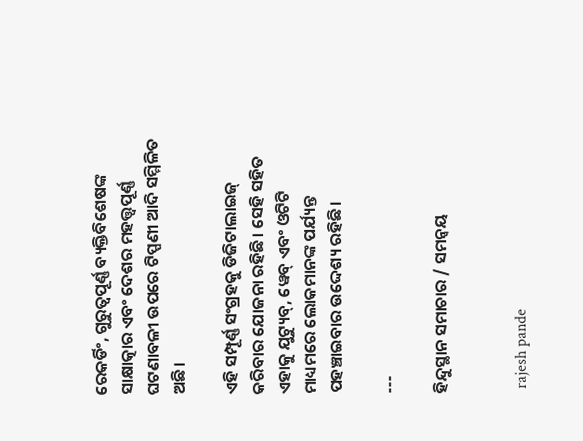ରେକର୍ଡିଂ, ଗୁରୁତ୍ୱପୂର୍ଣ୍ଣ ବ୍ୟକ୍ତିବିଶେଷଙ୍କ ସାକ୍ଷାତ୍କାର ଏବଂ ଦେଶର ମହତ୍ତ୍ୱପୂର୍ଣ୍ଣ ଘଟଣାବଳୀ ଉପରେ ଟିପ୍ପଣୀ ଆଦି ସମ୍ମିଳିତ ଅଛି।

ଏହି ସମ୍ପୂର୍ଣ୍ଣ ସଂଗ୍ରହକୁ ଡିଜିଟାଲାଇଜ୍ କରିବାର ଯୋଜନା ରହିଛି। ସେହି ସହିତ ଏହାକୁ ଯୁଟ୍ୟୁବ୍, ୱେବ୍ ଏବଂ ଓଟିଟି ମାଧ୍ୟମରେ ଲୋକମାନଙ୍କ ପର୍ଯ୍ୟନ୍ତ ପହଞ୍ଚାଇବାର ଉଦ୍ଦେଶ୍ୟ ରହିଛି।

---

ହିନ୍ଦୁସ୍ଥାନ ସମାଚାର / ସମନ୍ୱୟ


 rajesh pande